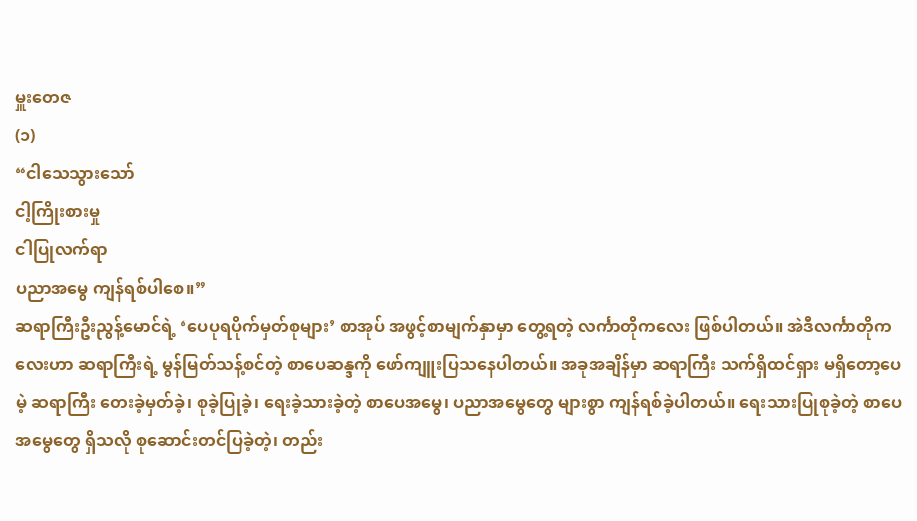မှူးတေဇ
(၁)
“ငါသေသွားသော်
ငါ့ကြိုးစားမှု
ငါပြုလက်ရာ
ပညာအမွေ ကျန်ရစ်ပါစေ။”
ဆရာကြီးဦးညွန့်မောင်ရဲ့ ‘ပေပုရပိုက်မှတ်စုများ’ စာအုပ် အဖွင့်စာမျက်နှာမှာ တွေ့ရတဲ့ လင်္ကာတိုကလေး ဖြစ်ပါတယ်။ အဲဒီလင်္ကာတိုကလေးဟာ ဆရာကြီးရဲ့ မွန်မြတ်သန့်စင်တဲ့ စာပေဆန္ဒကို ဖော်ကျူးပြသနေပါတယ်။ အခုအချိန်မှာ ဆရာကြီး သက်ရှိထင်ရှား မရှိတော့ပေမဲ့ ဆရာကြီး တေးခဲ့မှတ်ခဲ့၊ စုခဲ့ပြုခဲ့၊ ရေးခဲ့သားခဲ့တဲ့ စာပေအမွေ၊ ပညာအမွေတွေ များစွာ ကျန်ရစ်ခဲ့ပါတယ်။ ရေးသားပြုစုခဲ့တဲ့ စာပေအမွေတွေ ရှိသလို စုဆောင်းတင်ပြခဲ့တဲ့၊ တည်း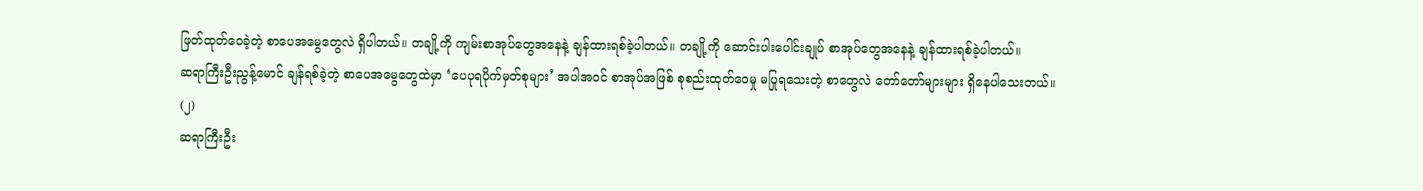ဖြတ်ထုတ်ဝေခဲ့တဲ့ စာပေအမွေတွေလဲ ရှိပါတယ်။ တချို့ကို ကျမ်းစာအုပ်တွေအနေနဲ့ ချန်ထားရစ်ခဲ့ပါတယ်။ တချို့ကို ဆောင်းပါးပေါင်းချုပ် စာအုပ်တွေအနေနဲ့ ချန်ထားရစ်ခဲ့ပါတယ်။
ဆရာကြီးဦးညွန့်မောင် ချန်ရစ်ခဲ့တဲ့ စာပေအမွေတွေထဲမှာ ‘ပေပုရပိုက်မှတ်စုများ’ အပါအဝင် စာအုပ်အဖြစ် စုစည်းထုတ်ဝေမှု မပြုရသေးတဲ့ စာတွေလဲ တော်တော်များများ ရှိနေပါသေးတယ်။
(၂)
ဆရာကြီးဦး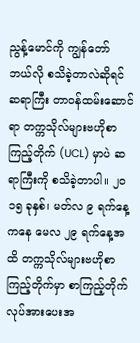ညွန့်မောင်ကို ကျွန်တော် ဘယ်လို စသိခဲ့တာလဲဆိုရင် ဆရာကြီး တာဝန်ထမ်းဆောင်ရာ တက္ကသိုလ်များဗဟိုစာကြည့်တိုက် (UCL) မှာပဲ ဆရာကြီးကို စသိခဲ့တာပါ။ ၂ဝ၁၅ ခုနှစ်၊ မတ်လ ၉ ရက်နေ့ကနေ မေလ ၂၉ ရက်နေ့အထိ တက္ကသိုလ်များဗဟိုစာကြည့်တိုက်မှာ စာကြည့်တိုက် လုပ်အားပေးအ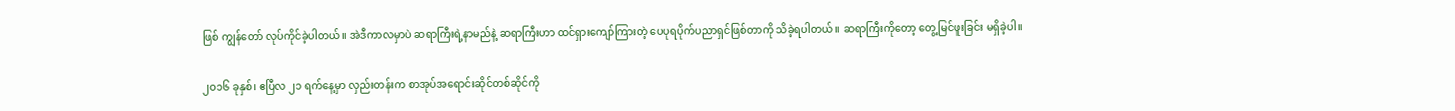ဖြစ် ကျွန်တော် လုပ်ကိုင်ခဲ့ပါတယ်။ အဲဒီကာလမှာပဲ ဆရာကြီးရဲ့နာမည်နဲ့ ဆရာကြီးဟာ ထင်ရှားကျော်ကြားတဲ့ ပေပုရပိုက်ပညာရှင်ဖြစ်တာကို သိခဲ့ရပါတယ်။ ဆရာကြီးကိုတော့ တွေ့မြင်ဖူးခြင်း မရှိခဲ့ပါ။

၂ဝ၁၆ ခုနှစ်၊ ဧပြီလ ၂၁ ရက်နေ့မှာ လှည်းတန်းက စာအုပ်အရောင်းဆိုင်တစ်ဆိုင်ကို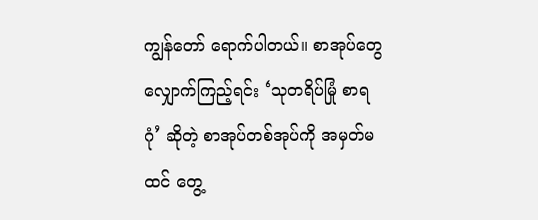ကျွန်တော် ရောက်ပါတယ်။ စာအုပ်တွေ လျှောက်ကြည့်ရင်း ‘သုတရိပ်မြုံ စာရဂုံ’ ဆိုတဲ့ စာအုပ်တစ်အုပ်ကို အမှတ်မထင် တွေ့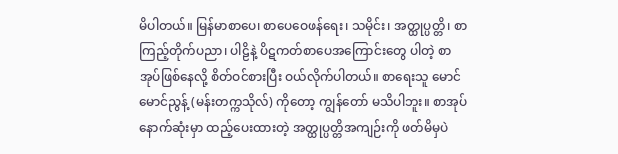မိပါတယ်။ မြန်မာစာပေ၊ စာပေဝေဖန်ရေး၊ သမိုင်း၊ အတ္ထုပ္ပတ္တိ၊ စာကြည့်တိုက်ပညာ၊ ပါဠိနဲ့ ပိဋကတ်စာပေအကြောင်းတွေ ပါတဲ့ စာအုပ်ဖြစ်နေလို့ စိတ်ဝင်စားပြီး ဝယ်လိုက်ပါတယ်။ စာရေးသူ မောင်မောင်ညွန့် (မန်းတက္ကသိုလ်) ကိုတော့ ကျွန်တော် မသိပါဘူး။ စာအုပ်နောက်ဆုံးမှာ ထည့်ပေးထားတဲ့ အတ္ထုပ္ပတ္တိအကျဉ်းကို ဖတ်မိမှပဲ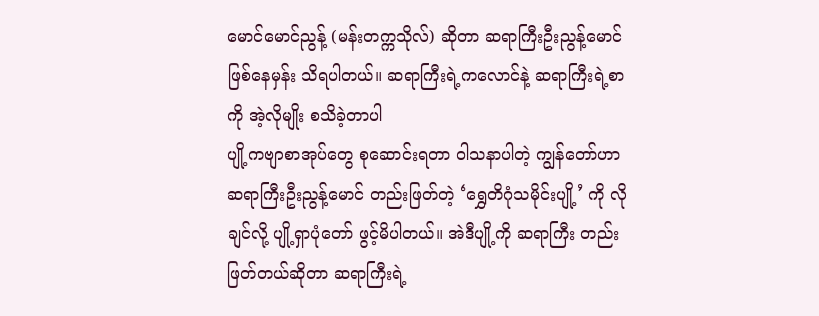မောင်မောင်ညွန့် (မန်းတက္ကသိုလ်) ဆိုတာ ဆရာကြီးဦးညွန့်မောင်ဖြစ်နေမှန်း သိရပါတယ်။ ဆရာကြီးရဲ့ကလောင်နဲ့ ဆရာကြီးရဲ့စာကို အဲ့လိုမျိုး စသိခဲ့တာပါ
ပျို့ကဗျာစာအုပ်တွေ စုဆောင်းရတာ ဝါသနာပါတဲ့ ကျွန်တော်ဟာ ဆရာကြီးဦးညွန့်မောင် တည်းဖြတ်တဲ့ ‘ရွှေတိဂုံသမိုင်းပျို့’ ကို လိုချင်လို့ ပျို့ရှာပုံတော် ဖွင့်မိပါတယ်။ အဲဒီပျို့ကို ဆရာကြီး တည်းဖြတ်တယ်ဆိုတာ ဆရာကြီးရဲ့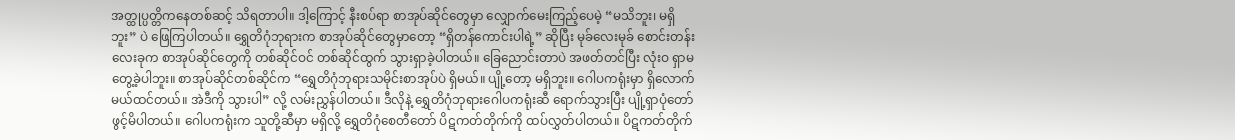အတ္ထုပ္ပတ္တိကနေတစ်ဆင့် သိရတာပါ။ ဒါ့ကြောင့် နီးစပ်ရာ စာအုပ်ဆိုင်တွေမှာ လျှောက်မေးကြည့်ပေမဲ့ “မသိဘူး၊ မရှိဘူး” ပဲ ဖြေကြပါတယ်။ ရွှေတိဂုံဘုရားက စာအုပ်ဆိုင်တွေမှာတော့ “ရှိတန်ကောင်းပါရဲ့” ဆိုပြီး မုခ်လေးမုခ် စောင်းတန်းလေးခုက စာအုပ်ဆိုင်တွေကို တစ်ဆိုင်ဝင် တစ်ဆိုင်ထွက် သွားရှာခဲ့ပါတယ်။ ခြေညောင်းတာပဲ အဖတ်တင်ပြီး လုံးဝ ရှာမတွေ့ခဲ့ပါဘူး။ စာအုပ်ဆိုင်တစ်ဆိုင်က “ရွှေတိဂုံဘုရားသမိုင်းစာအုပ်ပဲ ရှိမယ်။ ပျို့တော့ မရှိဘူး။ ဂေါပကရုံးမှာ ရှိလောက်မယ်ထင်တယ်။ အဲဒီကို သွားပါ” လို့ လမ်းညွှန်ပါတယ်။ ဒီလိုနဲ့ ရွှေတိဂုံဘုရားဂေါပကရုံးဆီ ရောက်သွားပြီး ပျို့ရှာပုံတော် ဖွင့်မိပါတယ်။ ဂေါပကရုံးက သူတို့ဆီမှာ မရှိလို့ ရွှေတိဂုံစေတီတော် ပိဋကတ်တိုက်ကို ထပ်လွှတ်ပါတယ်။ ပိဋကတ်တိုက်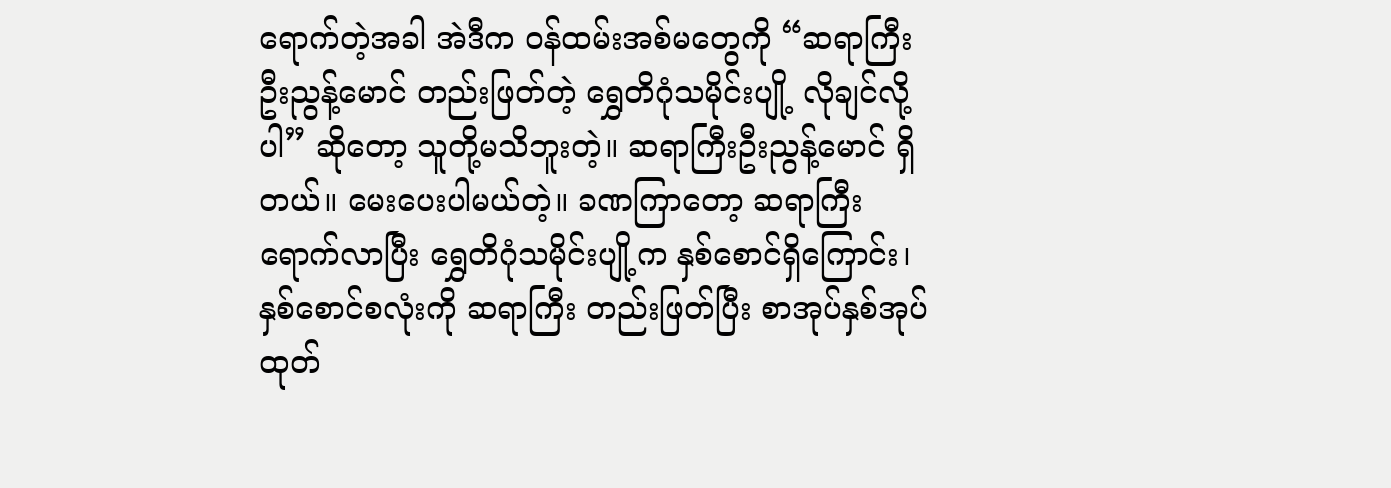ရောက်တဲ့အခါ အဲဒီက ဝန်ထမ်းအစ်မတွေကို “ဆရာကြီးဦးညွန့်မောင် တည်းဖြတ်တဲ့ ရွှေတိဂုံသမိုင်းပျို့ လိုချင်လို့ပါ” ဆိုတော့ သူတို့မသိဘူးတဲ့။ ဆရာကြီးဦးညွန့်မောင် ရှိတယ်။ မေးပေးပါမယ်တဲ့။ ခဏကြာတော့ ဆရာကြီး ရောက်လာပြီး ရွှေတိဂုံသမိုင်းပျို့က နှစ်စောင်ရှိကြောင်း၊ နှစ်စောင်စလုံးကို ဆရာကြီး တည်းဖြတ်ပြီး စာအုပ်နှစ်အုပ်ထုတ်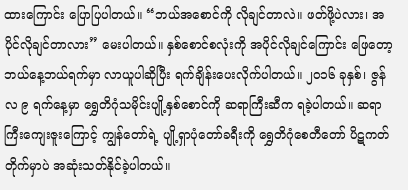ထားကြောင်း ပြောပြပါတယ်။ “ဘယ်အစောင်ကို လိုချင်တာလဲ။ ဖတ်ဖို့ပဲလား၊ အပိုင်လိုချင်တာလား” မေးပါတယ်။ နှစ်စောင်စလုံးကို အပိုင်လိုချင်ကြောင်း ဖြေတော့ ဘယ်နေ့ဘယ်ရက်မှာ လာယူပါဆိုပြီး ရက်ချိန်းပေးလိုက်ပါတယ်။ ၂ဝ၁၆ ခုနှစ်၊ ဇွန်လ ၉ ရက်နေ့မှာ ရွှေတိဂုံသမိုင်းပျို့နှစ်စောင်ကို ဆရာကြီးဆီက ရခဲ့ပါတယ်။ ဆရာကြီးကျေးဇူးကြောင့် ကျွန်တော်ရဲ့ ပျို့ရှာပုံတော်ခရီးကို ရွှေတိဂုံစေတီတော် ပိဋကတ်တိုက်မှာပဲ အဆုံးသတ်နိုင်ခဲ့ပါတယ်။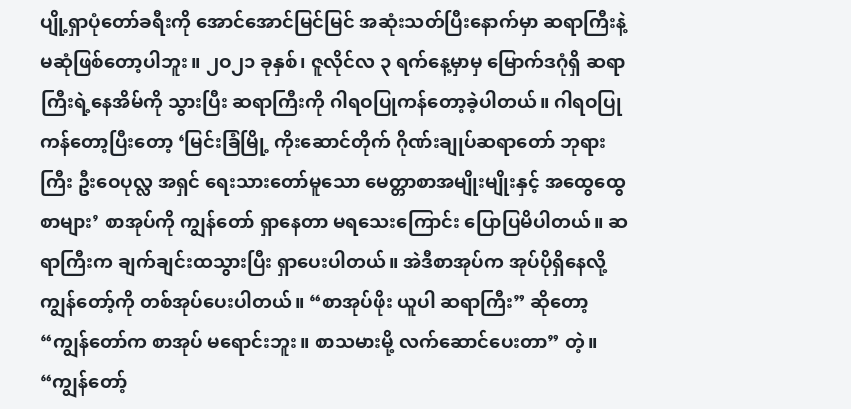ပျို့ရှာပုံတော်ခရီးကို အောင်အောင်မြင်မြင် အဆုံးသတ်ပြီးနောက်မှာ ဆရာကြီးနဲ့ မဆုံဖြစ်တော့ပါဘူး။ ၂ဝ၂၁ ခုနှစ်၊ ဇူလိုင်လ ၃ ရက်နေ့မှာမှ မြောက်ဒဂုံရှိ ဆရာကြီးရဲ့နေအိမ်ကို သွားပြီး ဆရာကြီးကို ဂါရဝပြုကန်တော့ခဲ့ပါတယ်။ ဂါရဝပြုကန်တော့ပြီးတော့ ‘မြင်းခြံမြို့ ကိုးဆောင်တိုက် ဂိုဏ်းချုပ်ဆရာတော် ဘုရားကြီး ဦးဝေပုလ္လ အရှင် ရေးသားတော်မူသော မေတ္တာစာအမျိုးမျိုးနှင့် အထွေထွေစာများ’ စာအုပ်ကို ကျွန်တော် ရှာနေတာ မရသေးကြောင်း ပြောပြမိပါတယ်။ ဆရာကြီးက ချက်ချင်းထသွားပြီး ရှာပေးပါတယ်။ အဲဒီစာအုပ်က အုပ်ပိုရှိနေလို့ ကျွန်တော့်ကို တစ်အုပ်ပေးပါတယ်။ “စာအုပ်ဖိုး ယူပါ ဆရာကြီး” ဆိုတော့ “ကျွန်တော်က စာအုပ် မရောင်းဘူး။ စာသမားမို့ လက်ဆောင်ပေးတာ” တဲ့။ “ကျွန်တော့်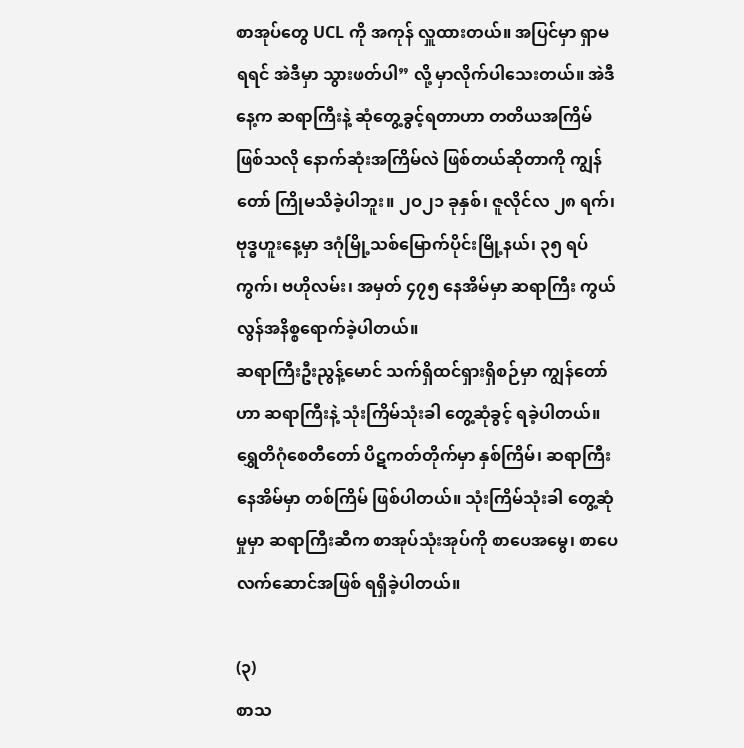စာအုပ်တွေ UCL ကို အကုန် လှူထားတယ်။ အပြင်မှာ ရှာမရရင် အဲဒီမှာ သွားဖတ်ပါ” လို့ မှာလိုက်ပါသေးတယ်။ အဲဒီနေ့က ဆရာကြီးနဲ့ ဆုံတွေ့ခွင့်ရတာဟာ တတိယအကြိမ်ဖြစ်သလို နောက်ဆုံးအကြိမ်လဲ ဖြစ်တယ်ဆိုတာကို ကျွန်တော် ကြိုမသိခဲ့ပါဘူး။ ၂ဝ၂၁ ခုနှစ်၊ ဇူလိုင်လ ၂၈ ရက်၊ ဗုဒ္ဓဟူးနေ့မှာ ဒဂုံမြို့သစ်မြောက်ပိုင်းမြို့နယ်၊ ၃၅ ရပ်ကွက်၊ ဗဟိုလမ်း၊ အမှတ် ၄၇၅ နေအိမ်မှာ ဆရာကြီး ကွယ်လွန်အနိစ္စရောက်ခဲ့ပါတယ်။
ဆရာကြီးဦးညွန့်မောင် သက်ရှိထင်ရှားရှိစဉ်မှာ ကျွန်တော်ဟာ ဆရာကြီးနဲ့ သုံးကြိမ်သုံးခါ တွေ့ဆုံခွင့် ရခဲ့ပါတယ်။ ရွှေတိဂုံစေတီတော် ပိဋကတ်တိုက်မှာ နှစ်ကြိမ်၊ ဆရာကြီးနေအိမ်မှာ တစ်ကြိမ် ဖြစ်ပါတယ်။ သုံးကြိမ်သုံးခါ တွေ့ဆုံမှုမှာ ဆရာကြီးဆီက စာအုပ်သုံးအုပ်ကို စာပေအမွေ၊ စာပေလက်ဆောင်အဖြစ် ရရှိခဲ့ပါတယ်။

(၃)
စာသ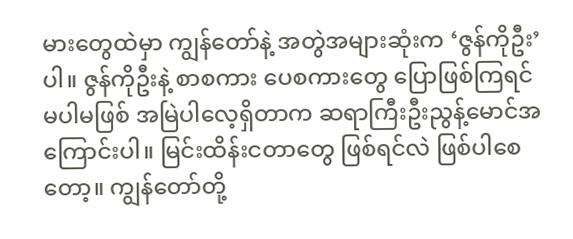မားတွေထဲမှာ ကျွန်တော်နဲ့ အတွဲအများဆုံးက ‘ဇွန်ကိုဦး’ ပါ။ ဇွန်ကိုဦးနဲ့ စာစကား ပေစကားတွေ ပြောဖြစ်ကြရင် မပါမဖြစ် အမြဲပါလေ့ရှိတာက ဆရာကြီးဦးညွန့်မောင်အကြောင်းပါ။ မြင်းထိန်းငတာတွေ ဖြစ်ရင်လဲ ဖြစ်ပါစေတော့။ ကျွန်တော်တို့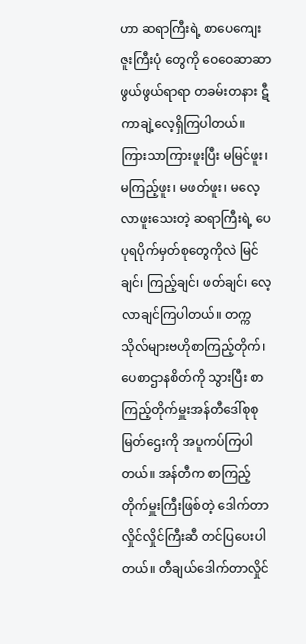ဟာ ဆရာကြီးရဲ့ စာပေကျေးဇူးကြီးပုံ တွေကို ဝေဝေဆာဆာ ဖွယ်ဖွယ်ရာရာ တခမ်းတနား ဋီကာချဲ့လေ့ရှိကြပါတယ်။
ကြားသာကြားဖူးပြီး မမြင်ဖူး၊ မကြည့်ဖူး၊ မဖတ်ဖူး၊ မလေ့လာဖူးသေးတဲ့ ဆရာကြီးရဲ့ ပေပုရပိုက်မှတ်စုတွေကိုလဲ မြင်ချင်၊ ကြည့်ချင်၊ ဖတ်ချင်၊ လေ့လာချင်ကြပါတယ်။ တက္ကသိုလ်များဗဟိုစာကြည့်တိုက်၊ ပေစာဌာနစိတ်ကို သွားပြီး စာကြည့်တိုက်မှူးအန်တီဒေါ်စုစုမြတ်ဌေးကို အပူကပ်ကြပါတယ်။ အန်တီက စာကြည့်တိုက်မှူးကြီးဖြစ်တဲ့ ဒေါက်တာလှိုင်လှိုင်ကြီးဆီ တင်ပြပေးပါတယ်။ တီချယ်ဒေါက်တာလှိုင်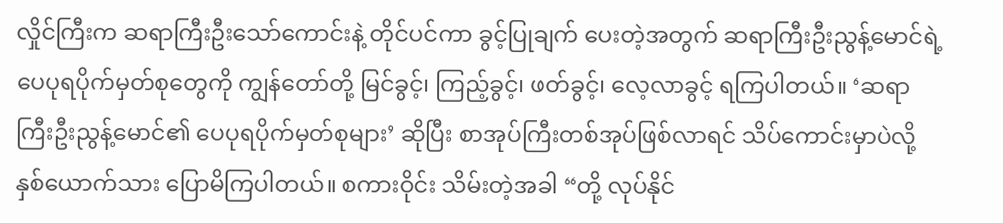လှိုင်ကြီးက ဆရာကြီးဦးသော်ကောင်းနဲ့ တိုင်ပင်ကာ ခွင့်ပြုချက် ပေးတဲ့အတွက် ဆရာကြီးဦးညွန့်မောင်ရဲ့ ပေပုရပိုက်မှတ်စုတွေကို ကျွန်တော်တို့ မြင်ခွင့်၊ ကြည့်ခွင့်၊ ဖတ်ခွင့်၊ လေ့လာခွင့် ရကြပါတယ်။ ‘ဆရာကြီးဦးညွန့်မောင်၏ ပေပုရပိုက်မှတ်စုများ’ ဆိုပြီး စာအုပ်ကြီးတစ်အုပ်ဖြစ်လာရင် သိပ်ကောင်းမှာပဲလို့ နှစ်ယောက်သား ပြောမိကြပါတယ်။ စကားဝိုင်း သိမ်းတဲ့အခါ “တို့ လုပ်နိုင်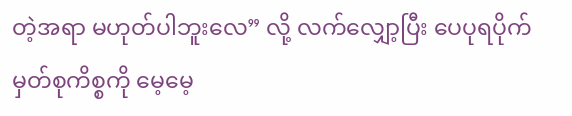တဲ့အရာ မဟုတ်ပါဘူးလေ” လို့ လက်လျှော့ပြီး ပေပုရပိုက်မှတ်စုကိစ္စကို မေ့မေ့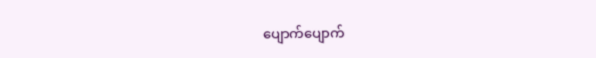ပျောက်ပျောက်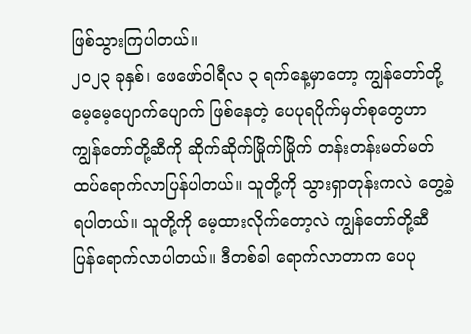ဖြစ်သွားကြပါတယ်။
၂ဝ၂၃ ခုနှစ်၊ ဖေဖော်ဝါရီလ ၃ ရက်နေ့မှာတော့ ကျွန်တော်တို့ မေ့မေ့ပျောက်ပျောက် ဖြစ်နေတဲ့ ပေပုရပိုက်မှတ်စုတွေဟာ ကျွန်တော်တို့ဆီကို ဆိုက်ဆိုက်မြိုက်မြိုက် တန်းတန်းမတ်မတ် ထပ်ရောက်လာပြန်ပါတယ်။ သူတို့ကို သွားရှာတုန်းကလဲ တွေ့ခဲ့ရပါတယ်။ သူတို့ကို မေ့ထားလိုက်တော့လဲ ကျွန်တော်တို့ဆီ ပြန်ရောက်လာပါတယ်။ ဒီတစ်ခါ ရောက်လာတာက ပေပု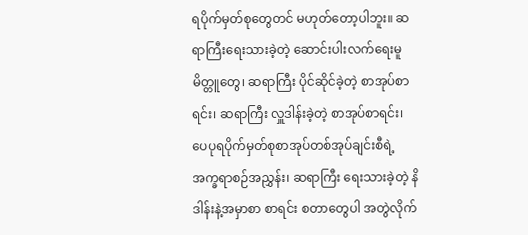ရပိုက်မှတ်စုတွေတင် မဟုတ်တော့ပါဘူး။ ဆရာကြီးရေးသားခဲ့တဲ့ ဆောင်းပါးလက်ရေးမူမိတ္တူတွေ၊ ဆရာကြီး ပိုင်ဆိုင်ခဲ့တဲ့ စာအုပ်စာရင်း၊ ဆရာကြီး လှူဒါန်းခဲ့တဲ့ စာအုပ်စာရင်း၊ ပေပုရပိုက်မှတ်စုစာအုပ်တစ်အုပ်ချင်းစီရဲ့ အက္ခရာစဉ်အညွှန်း၊ ဆရာကြီး ရေးသားခဲ့တဲ့ နိဒါန်းနဲ့အမှာစာ စာရင်း စတာတွေပါ အတွဲလိုက်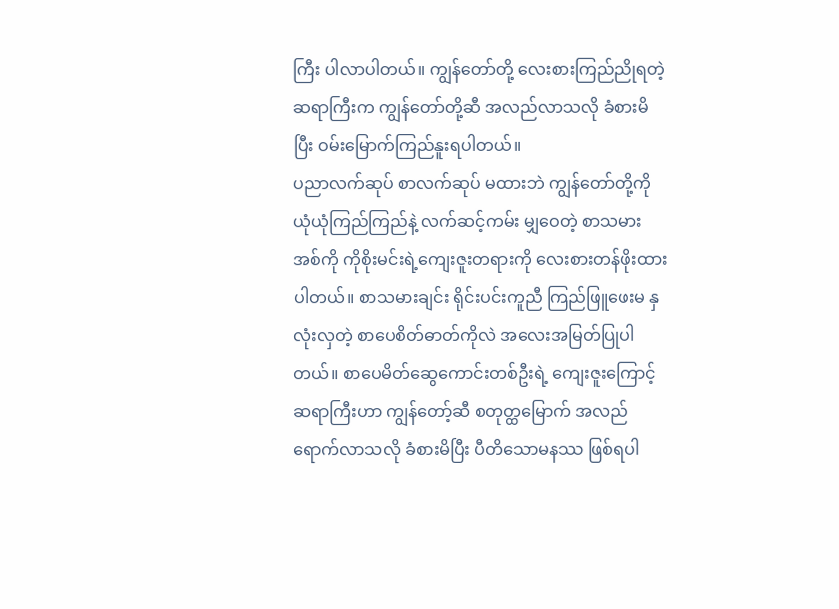ကြီး ပါလာပါတယ်။ ကျွန်တော်တို့ လေးစားကြည်ညိုရတဲ့ ဆရာကြီးက ကျွန်တော်တို့ဆီ အလည်လာသလို ခံစားမိပြီး ဝမ်းမြောက်ကြည်နူးရပါတယ်။
ပညာလက်ဆုပ် စာလက်ဆုပ် မထားဘဲ ကျွန်တော်တို့ကို ယုံယုံကြည်ကြည်နဲ့ လက်ဆင့်ကမ်း မျှဝေတဲ့ စာသမားအစ်ကို ကိုစိုးမင်းရဲ့ကျေးဇူးတရားကို လေးစားတန်ဖိုးထားပါတယ်။ စာသမားချင်း ရိုင်းပင်းကူညီ ကြည်ဖြူဖေးမ နှလုံးလှတဲ့ စာပေစိတ်ဓာတ်ကိုလဲ အလေးအမြတ်ပြုပါတယ်။ စာပေမိတ်ဆွေကောင်းတစ်ဦးရဲ့ ကျေးဇူးကြောင့် ဆရာကြီးဟာ ကျွန်တော့်ဆီ စတုတ္ထမြောက် အလည်ရောက်လာသလို ခံစားမိပြီး ပီတိသောမနဿ ဖြစ်ရပါ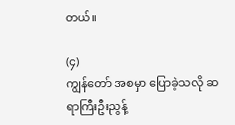တယ်။

(၄)
ကျွန်တော် အစမှာ ပြောခဲ့သလို ဆရာကြီးဦးညွန့်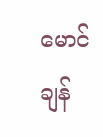မောင် ချန်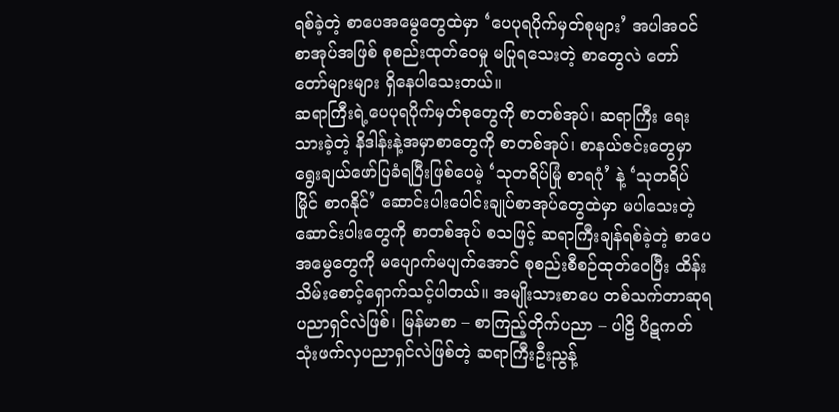ရစ်ခဲ့တဲ့ စာပေအမွေတွေထဲမှာ ‘ပေပုရပိုက်မှတ်စုများ’ အပါအဝင် စာအုပ်အဖြစ် စုစည်းထုတ်ဝေမှု မပြုရသေးတဲ့ စာတွေလဲ တော်တော်များများ ရှိနေပါသေးတယ်။
ဆရာကြီးရဲ့ပေပုရပိုက်မှတ်စုတွေကို စာတစ်အုပ်၊ ဆရာကြီး ရေးသားခဲ့တဲ့ နိဒါန်းနဲ့အမှာစာတွေကို စာတစ်အုပ်၊ စာနယ်ဇင်းတွေမှာ ရွေးချယ်ဖော်ပြခံရပြီးဖြစ်ပေမဲ့ ‘သုတရိပ်မြုံ စာရဂုံ’ နဲ့ ‘သုတရိပ်မြိုင် စာဂနိုင်’ ဆောင်းပါးပေါင်းချုပ်စာအုပ်တွေထဲမှာ မပါသေးတဲ့ ဆောင်းပါးတွေကို စာတစ်အုပ် စသဖြင့် ဆရာကြီးချန်ရစ်ခဲ့တဲ့ စာပေအမွေတွေကို မပျောက်မပျက်အောင် စုစည်းစီစဉ်ထုတ်ဝေပြီး ထိန်းသိမ်းစောင့်ရှောက်သင့်ပါတယ်။ အမျိုးသားစာပေ တစ်သက်တာဆုရပညာရှင်လဲဖြစ်၊ မြန်မာစာ – စာကြည့်တိုက်ပညာ – ပါဠိ ပိဋကတ် သုံးဖက်လှပညာရှင်လဲဖြစ်တဲ့ ဆရာကြီးဦးညွန့်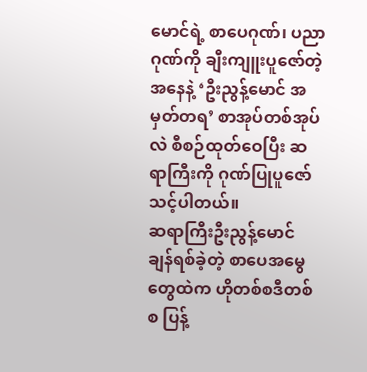မောင်ရဲ့ စာပေဂုဏ်၊ ပညာဂုဏ်ကို ချီးကျူးပူဇော်တဲ့အနေနဲ့ ‘ဦးညွန့်မောင် အမှတ်တရ’ စာအုပ်တစ်အုပ်လဲ စီစဉ်ထုတ်ဝေပြီး ဆရာကြီးကို ဂုဏ်ပြုပူဇော်သင့်ပါတယ်။
ဆရာကြီးဦးညွန့်မောင် ချန်ရစ်ခဲ့တဲ့ စာပေအမွေတွေထဲက ဟိုတစ်စဒီတစ်စ ပြန့်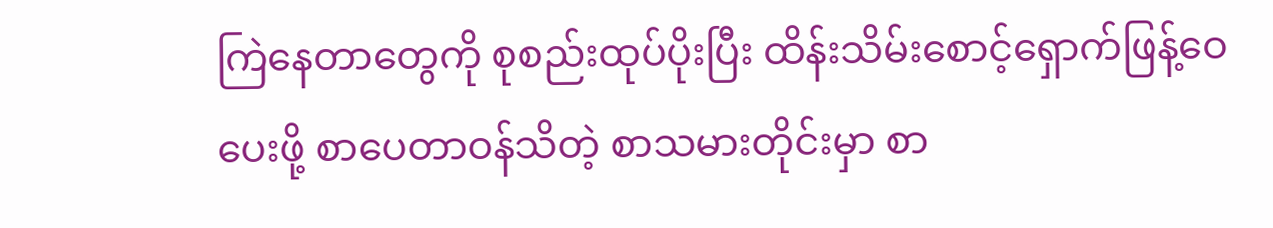ကြဲနေတာတွေကို စုစည်းထုပ်ပိုးပြီး ထိန်းသိမ်းစောင့်ရှောက်ဖြန့်ဝေပေးဖို့ စာပေတာဝန်သိတဲ့ စာသမားတိုင်းမှာ စာ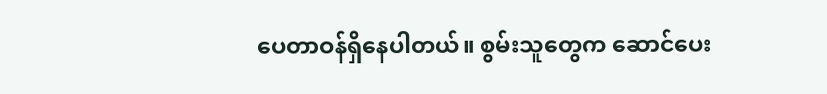ပေတာဝန်ရှိနေပါတယ်။ စွမ်းသူတွေက ဆောင်ပေး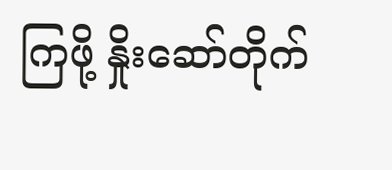ကြဖို့ နှိုးဆော်တိုက်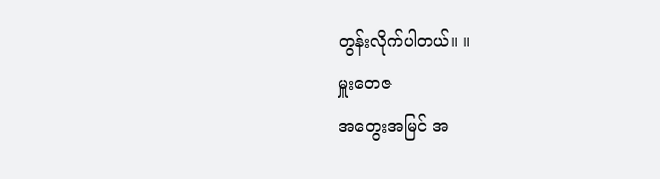တွန်းလိုက်ပါတယ်။ ။
မှူးတေဇ
အတွေးအမြင် အ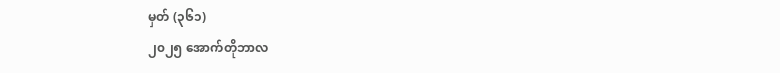မှတ် (၃၆၁)
၂၀၂၅ အောက်တိုဘာလ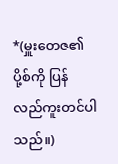*(မှူးတေဇ၏ ပို့စ်ကို ပြန်လည်ကူးတင်ပါသည်။)